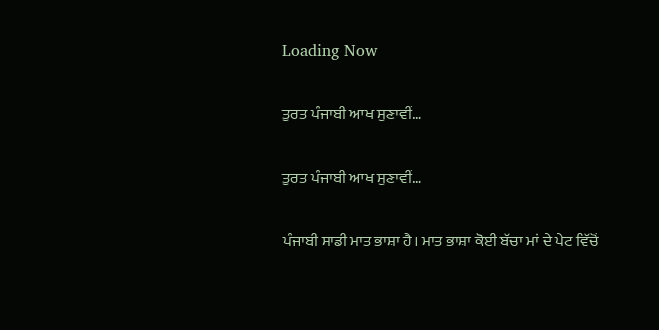Loading Now

ਤੁਰਤ ਪੰਜਾਬੀ ਆਖ ਸੁਣਾਵੀਂ…

ਤੁਰਤ ਪੰਜਾਬੀ ਆਖ ਸੁਣਾਵੀਂ…

ਪੰਜਾਬੀ ਸਾਡੀ ਮਾਤ ਭਾਸ਼ਾ ਹੈ। ਮਾਤ ਭਾਸ਼ਾ ਕੋਈ ਬੱਚਾ ਮਾਂ ਦੇ ਪੇਟ ਵਿੱਚੋਂ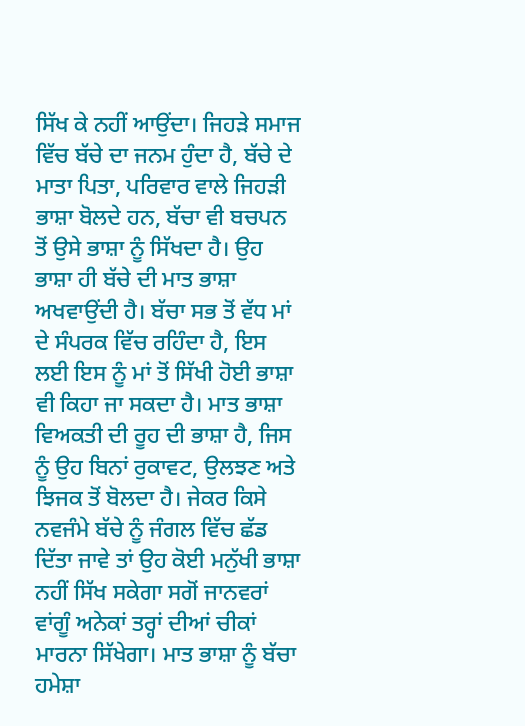ਸਿੱਖ ਕੇ ਨਹੀਂ ਆਉਂਦਾ। ਜਿਹੜੇ ਸਮਾਜ ਵਿੱਚ ਬੱਚੇ ਦਾ ਜਨਮ ਹੁੰਦਾ ਹੈ, ਬੱਚੇ ਦੇ ਮਾਤਾ ਪਿਤਾ, ਪਰਿਵਾਰ ਵਾਲੇ ਜਿਹੜੀ ਭਾਸ਼ਾ ਬੋਲਦੇ ਹਨ, ਬੱਚਾ ਵੀ ਬਚਪਨ ਤੋਂ ਉਸੇ ਭਾਸ਼ਾ ਨੂੰ ਸਿੱਖਦਾ ਹੈ। ਉਹ ਭਾਸ਼ਾ ਹੀ ਬੱਚੇ ਦੀ ਮਾਤ ਭਾਸ਼ਾ ਅਖਵਾਉਂਦੀ ਹੈ। ਬੱਚਾ ਸਭ ਤੋਂ ਵੱਧ ਮਾਂ ਦੇ ਸੰਪਰਕ ਵਿੱਚ ਰਹਿੰਦਾ ਹੈ, ਇਸ ਲਈ ਇਸ ਨੂੰ ਮਾਂ ਤੋਂ ਸਿੱਖੀ ਹੋਈ ਭਾਸ਼ਾ ਵੀ ਕਿਹਾ ਜਾ ਸਕਦਾ ਹੈ। ਮਾਤ ਭਾਸ਼ਾ ਵਿਅਕਤੀ ਦੀ ਰੂਹ ਦੀ ਭਾਸ਼ਾ ਹੈ, ਜਿਸ ਨੂੰ ਉਹ ਬਿਨਾਂ ਰੁਕਾਵਟ, ਉਲਝਣ ਅਤੇ ਝਿਜਕ ਤੋਂ ਬੋਲਦਾ ਹੈ। ਜੇਕਰ ਕਿਸੇ ਨਵਜੰਮੇ ਬੱਚੇ ਨੂੰ ਜੰਗਲ ਵਿੱਚ ਛੱਡ ਦਿੱਤਾ ਜਾਵੇ ਤਾਂ ਉਹ ਕੋਈ ਮਨੁੱਖੀ ਭਾਸ਼ਾ ਨਹੀਂ ਸਿੱਖ ਸਕੇਗਾ ਸਗੋਂ ਜਾਨਵਰਾਂ ਵਾਂਗੂੰ ਅਨੇਕਾਂ ਤਰ੍ਹਾਂ ਦੀਆਂ ਚੀਕਾਂ ਮਾਰਨਾ ਸਿੱਖੇਗਾ। ਮਾਤ ਭਾਸ਼ਾ ਨੂੰ ਬੱਚਾ ਹਮੇਸ਼ਾ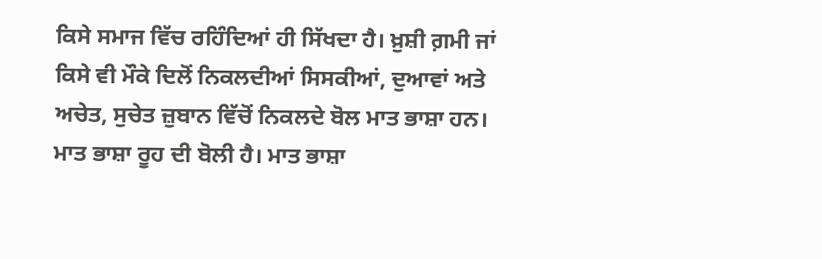ਕਿਸੇ ਸਮਾਜ ਵਿੱਚ ਰਹਿੰਦਿਆਂ ਹੀ ਸਿੱਖਦਾ ਹੈ। ਖ਼ੁਸ਼ੀ ਗ਼ਮੀ ਜਾਂ ਕਿਸੇ ਵੀ ਮੌਕੇ ਦਿਲੋਂ ਨਿਕਲਦੀਆਂ ਸਿਸਕੀਆਂ, ਦੁਆਵਾਂ ਅਤੇ ਅਚੇਤ, ਸੁਚੇਤ ਜ਼ੁਬਾਨ ਵਿੱਚੋਂ ਨਿਕਲਦੇ ਬੋਲ ਮਾਤ ਭਾਸ਼ਾ ਹਨ। ਮਾਤ ਭਾਸ਼ਾ ਰੂਹ ਦੀ ਬੋਲੀ ਹੈ। ਮਾਤ ਭਾਸ਼ਾ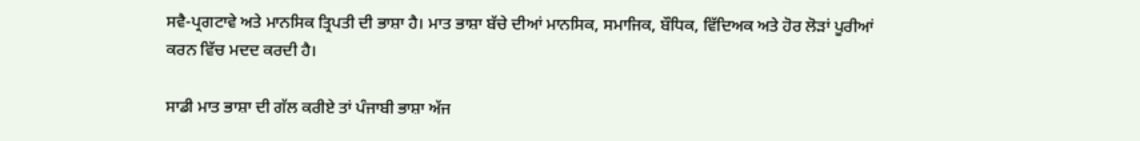ਸਵੈ-ਪ੍ਰਗਟਾਵੇ ਅਤੇ ਮਾਨਸਿਕ ਤ੍ਰਿਪਤੀ ਦੀ ਭਾਸ਼ਾ ਹੈ। ਮਾਤ ਭਾਸ਼ਾ ਬੱਚੇ ਦੀਆਂ ਮਾਨਸਿਕ, ਸਮਾਜਿਕ, ਬੌਧਿਕ, ਵਿੱਦਿਅਕ ਅਤੇ ਹੋਰ ਲੋੜਾਂ ਪੂਰੀਆਂ ਕਰਨ ਵਿੱਚ ਮਦਦ ਕਰਦੀ ਹੈ।

ਸਾਡੀ ਮਾਤ ਭਾਸ਼ਾ ਦੀ ਗੱਲ ਕਰੀਏ ਤਾਂ ਪੰਜਾਬੀ ਭਾਸ਼ਾ ਅੱਜ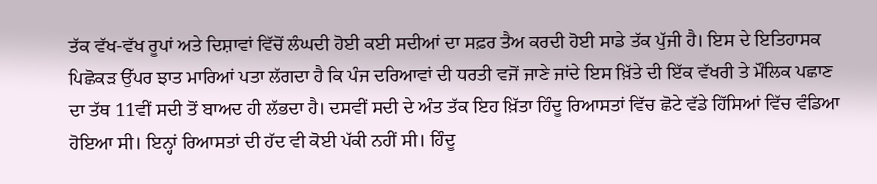ਤੱਕ ਵੱਖ-ਵੱਖ ਰੂਪਾਂ ਅਤੇ ਦਿਸ਼ਾਵਾਂ ਵਿੱਚੋਂ ਲੰਘਦੀ ਹੋਈ ਕਈ ਸਦੀਆਂ ਦਾ ਸਫ਼ਰ ਤੈਅ ਕਰਦੀ ਹੋਈ ਸਾਡੇ ਤੱਕ ਪੁੱਜੀ ਹੈ। ਇਸ ਦੇ ਇਤਿਹਾਸਕ ਪਿਛੋਕੜ ਉੱਪਰ ਝਾਤ ਮਾਰਿਆਂ ਪਤਾ ਲੱਗਦਾ ਹੈ ਕਿ ਪੰਜ ਦਰਿਆਵਾਂ ਦੀ ਧਰਤੀ ਵਜੋਂ ਜਾਣੇ ਜਾਂਦੇ ਇਸ ਖ਼ਿੱਤੇ ਦੀ ਇੱਕ ਵੱਖਰੀ ਤੇ ਮੌਲਿਕ ਪਛਾਣ ਦਾ ਤੱਥ 11ਵੀਂ ਸਦੀ ਤੋਂ ਬਾਅਦ ਹੀ ਲੱਭਦਾ ਹੈ। ਦਸਵੀਂ ਸਦੀ ਦੇ ਅੰਤ ਤੱਕ ਇਹ ਖ਼ਿੱਤਾ ਹਿੰਦੂ ਰਿਆਸਤਾਂ ਵਿੱਚ ਛੋਟੇ ਵੱਡੇ ਹਿੱਸਿਆਂ ਵਿੱਚ ਵੰਡਿਆ ਹੋਇਆ ਸੀ। ਇਨ੍ਹਾਂ ਰਿਆਸਤਾਂ ਦੀ ਹੱਦ ਵੀ ਕੋਈ ਪੱਕੀ ਨਹੀਂ ਸੀ। ਹਿੰਦੂ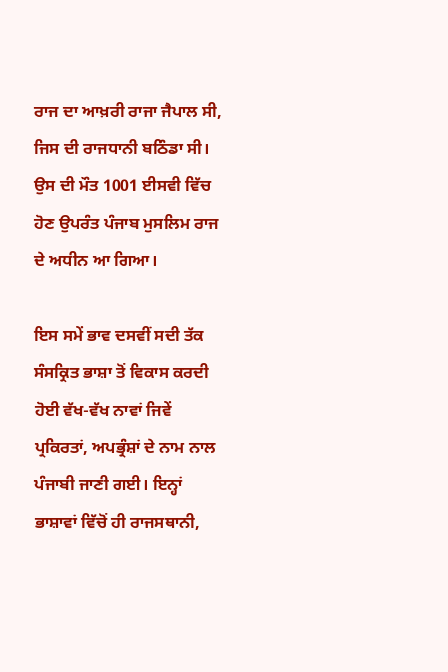ਰਾਜ ਦਾ ਆਖ਼ਰੀ ਰਾਜਾ ਜੈਪਾਲ ਸੀ, ਜਿਸ ਦੀ ਰਾਜਧਾਨੀ ਬਠਿੰਡਾ ਸੀ। ਉਸ ਦੀ ਮੌਤ 1001 ਈਸਵੀ ਵਿੱਚ ਹੋਣ ਉਪਰੰਤ ਪੰਜਾਬ ਮੁਸਲਿਮ ਰਾਜ ਦੇ ਅਧੀਨ ਆ ਗਿਆ।

ਇਸ ਸਮੇਂ ਭਾਵ ਦਸਵੀਂ ਸਦੀ ਤੱਕ ਸੰਸਕ੍ਰਿਤ ਭਾਸ਼ਾ ਤੋਂ ਵਿਕਾਸ ਕਰਦੀ ਹੋਈ ਵੱਖ-ਵੱਖ ਨਾਵਾਂ ਜਿਵੇਂ ਪ੍ਰਕਿਰਤਾਂ, ਅਪਭ੍ਰੰਸ਼ਾਂ ਦੇ ਨਾਮ ਨਾਲ ਪੰਜਾਬੀ ਜਾਣੀ ਗਈ। ਇਨ੍ਹਾਂ ਭਾਸ਼ਾਵਾਂ ਵਿੱਚੋਂ ਹੀ ਰਾਜਸਥਾਨੀ,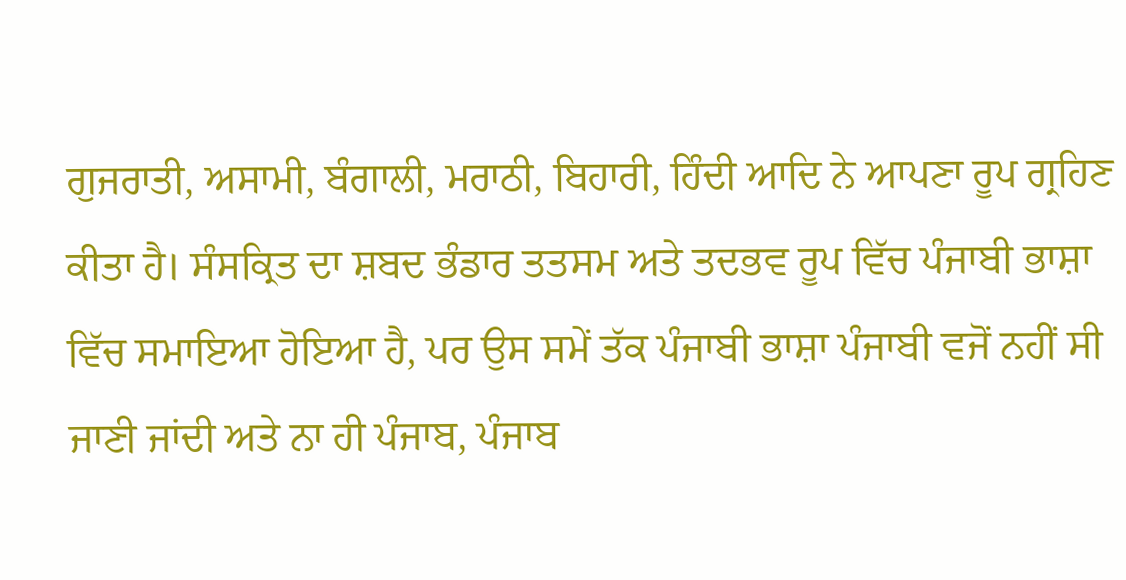ਗੁਜਰਾਤੀ, ਅਸਾਮੀ, ਬੰਗਾਲੀ, ਮਰਾਠੀ, ਬਿਹਾਰੀ, ਹਿੰਦੀ ਆਦਿ ਨੇ ਆਪਣਾ ਰੂਪ ਗ੍ਰਹਿਣ ਕੀਤਾ ਹੈ। ਸੰਸਕ੍ਰਿਤ ਦਾ ਸ਼ਬਦ ਭੰਡਾਰ ਤਤਸਮ ਅਤੇ ਤਦਭਵ ਰੂਪ ਵਿੱਚ ਪੰਜਾਬੀ ਭਾਸ਼ਾ ਵਿੱਚ ਸਮਾਇਆ ਹੋਇਆ ਹੈ, ਪਰ ਉਸ ਸਮੇਂ ਤੱਕ ਪੰਜਾਬੀ ਭਾਸ਼ਾ ਪੰਜਾਬੀ ਵਜੋਂ ਨਹੀਂ ਸੀ ਜਾਣੀ ਜਾਂਦੀ ਅਤੇ ਨਾ ਹੀ ਪੰਜਾਬ, ਪੰਜਾਬ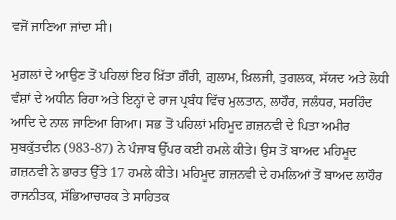ਵਜੋਂ ਜਾਣਿਆ ਜਾਂਦਾ ਸੀ।

ਮੁਗ਼ਲਾਂ ਦੇ ਆਉਣ ਤੋਂ ਪਹਿਲਾਂ ਇਹ ਖ਼ਿੱਤਾ ਗ਼ੌਰੀ, ਗ਼ੁਲਾਮ, ਖ਼ਿਲਜੀ, ਤੁਗਲਕ, ਸੱਯਦ ਅਤੇ ਲੋਧੀ ਵੰਸ਼ਾਂ ਦੇ ਅਧੀਨ ਰਿਹਾ ਅਤੇ ਇਨ੍ਹਾਂ ਦੇ ਰਾਜ ਪ੍ਰਬੰਧ ਵਿੱਚ ਮੁਲਤਾਨ, ਲਾਹੌਰ, ਜਲੰਧਰ, ਸਰਹਿੰਦ ਆਦਿ ਦੇ ਨਾਲ ਜਾਣਿਆ ਗਿਆ। ਸਭ ਤੋਂ ਪਹਿਲਾਂ ਮਹਿਮੂਦ ਗ਼ਜ਼ਨਵੀ ਦੇ ਪਿਤਾ ਅਮੀਰ ਸੁਬਕੁੱਤਦੀਨ (983-87) ਨੇ ਪੰਜਾਬ ਉੱਪਰ ਕਈ ਹਮਲੇ ਕੀਤੇ। ਉਸ ਤੋਂ ਬਾਅਦ ਮਹਿਮੂਦ ਗ਼ਜ਼ਨਵੀ ਨੇ ਭਾਰਤ ਉੱਤੇ 17 ਹਮਲੇ ਕੀਤੇ। ਮਹਿਮੂਦ ਗ਼ਜ਼ਨਵੀ ਦੇ ਹਮਲਿਆਂ ਤੋਂ ਬਾਅਦ ਲਾਹੌਰ ਰਾਜਨੀਤਕ, ਸੱਭਿਆਚਾਰਕ ਤੇ ਸਾਹਿਤਕ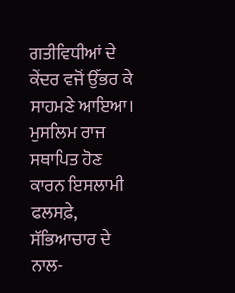ਗਤੀਵਿਧੀਆਂ ਦੇ ਕੇਂਦਰ ਵਜੋਂ ਉੱਭਰ ਕੇ ਸਾਹਮਣੇ ਆਇਆ। ਮੁਸਲਿਮ ਰਾਜ ਸਥਾਪਿਤ ਹੋਣ ਕਾਰਨ ਇਸਲਾਮੀ ਫਲਸਫ਼ੇ, ਸੱਭਿਆਚਾਰ ਦੇ ਨਾਲ-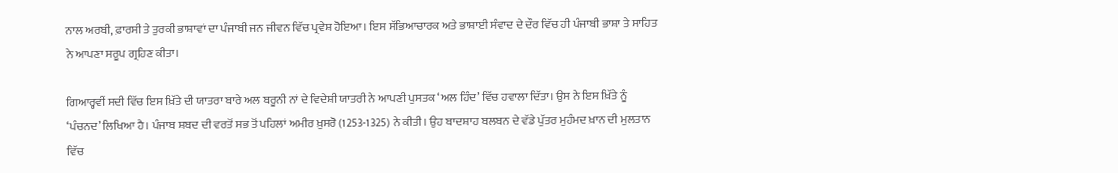ਨਾਲ ਅਰਬੀ, ਫ਼ਾਰਸੀ ਤੇ ਤੁਰਕੀ ਭਾਸ਼ਾਵਾਂ ਦਾ ਪੰਜਾਬੀ ਜਨ ਜੀਵਨ ਵਿੱਚ ਪ੍ਰਵੇਸ਼ ਹੋਇਆ। ਇਸ ਸੱਭਿਆਚਾਰਕ ਅਤੇ ਭਾਸ਼ਾਈ ਸੰਵਾਦ ਦੇ ਦੌਰ ਵਿੱਚ ਹੀ ਪੰਜਾਬੀ ਭਾਸ਼ਾ ਤੇ ਸਾਹਿਤ ਨੇ ਆਪਣਾ ਸਰੂਪ ਗ੍ਰਹਿਣ ਕੀਤਾ।

ਗਿਆਰ੍ਹਵੀਂ ਸਦੀ ਵਿੱਚ ਇਸ ਖ਼ਿੱਤੇ ਦੀ ਯਾਤਰਾ ਬਾਰੇ ਅਲ ਬਰੂਨੀ ਨਾਂ ਦੇ ਵਿਦੇਸ਼ੀ ਯਾਤਰੀ ਨੇ ਆਪਣੀ ਪੁਸਤਕ ‘ਅਲ ਹਿੰਦ’ ਵਿੱਚ ਹਵਾਲਾ ਦਿੱਤਾ। ਉਸ ਨੇ ਇਸ ਖ਼ਿੱਤੇ ਨੂੰ ‘ਪੰਚਨਦ’ ਲਿਖਿਆ ਹੈ। ਪੰਜਾਬ ਸ਼ਬਦ ਦੀ ਵਰਤੋਂ ਸਭ ਤੋਂ ਪਹਿਲਾਂ ਅਮੀਰ ਖ਼ੁਸਰੋ (1253-1325) ਨੇ ਕੀਤੀ। ਉਹ ਬਾਦਸ਼ਾਹ ਬਲਬਨ ਦੇ ਵੱਡੇ ਪੁੱਤਰ ਮੁਹੰਮਦ ਖ਼ਾਨ ਦੀ ਮੁਲਤਾਨ ਵਿੱਚ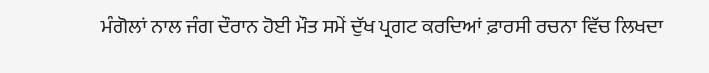ਮੰਗੋਲਾਂ ਨਾਲ ਜੰਗ ਦੌਰਾਨ ਹੋਈ ਮੌਤ ਸਮੇਂ ਦੁੱਖ ਪ੍ਰਗਟ ਕਰਦਿਆਂ ਫ਼ਾਰਸੀ ਰਚਨਾ ਵਿੱਚ ਲਿਖਦਾ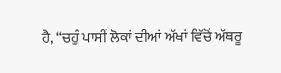ਹੈ, “ਚਹੁੰ ਪਾਸੀਂ ਲੋਕਾਂ ਦੀਆਂ ਅੱਖਾਂ ਵਿੱਚੋਂ ਅੱਥਰੂ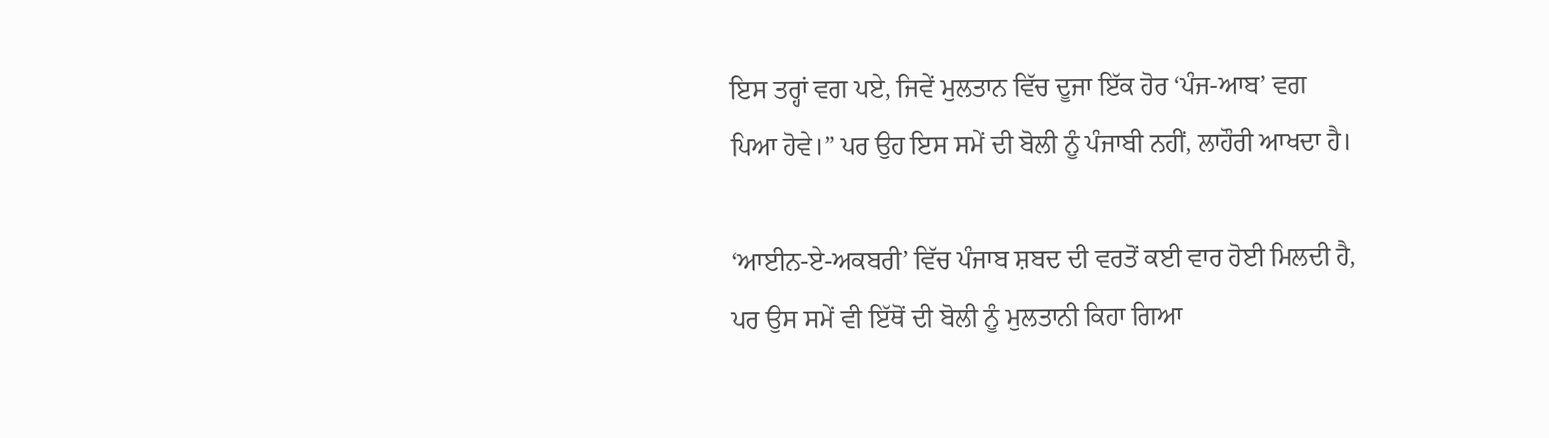ਇਸ ਤਰ੍ਹਾਂ ਵਗ ਪਏ, ਜਿਵੇਂ ਮੁਲਤਾਨ ਵਿੱਚ ਦੂਜਾ ਇੱਕ ਹੋਰ ‘ਪੰਜ-ਆਬ’ ਵਗ ਪਿਆ ਹੋਵੇ।” ਪਰ ਉਹ ਇਸ ਸਮੇਂ ਦੀ ਬੋਲੀ ਨੂੰ ਪੰਜਾਬੀ ਨਹੀਂ, ਲਾਹੌਰੀ ਆਖਦਾ ਹੈ।

‘ਆਈਨ-ਏ-ਅਕਬਰੀ’ ਵਿੱਚ ਪੰਜਾਬ ਸ਼ਬਦ ਦੀ ਵਰਤੋਂ ਕਈ ਵਾਰ ਹੋਈ ਮਿਲਦੀ ਹੈ, ਪਰ ਉਸ ਸਮੇਂ ਵੀ ਇੱਥੋਂ ਦੀ ਬੋਲੀ ਨੂੰ ਮੁਲਤਾਨੀ ਕਿਹਾ ਗਿਆ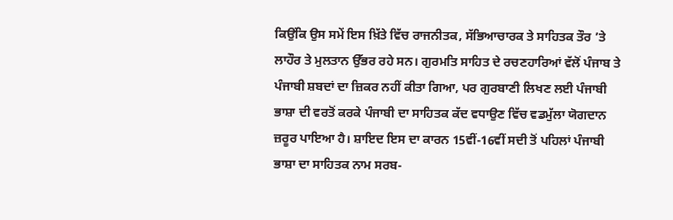ਕਿਉਂਕਿ ਉਸ ਸਮੇਂ ਇਸ ਖ਼ਿੱਤੇ ਵਿੱਚ ਰਾਜਨੀਤਕ, ਸੱਭਿਆਚਾਰਕ ਤੇ ਸਾਹਿਤਕ ਤੌਰ ’ਤੇ ਲਾਹੌਰ ਤੇ ਮੁਲਤਾਨ ਉੱਭਰ ਰਹੇ ਸਨ। ਗੁਰਮਤਿ ਸਾਹਿਤ ਦੇ ਰਚਣਹਾਰਿਆਂ ਵੱਲੋਂ ਪੰਜਾਬ ਤੇ ਪੰਜਾਬੀ ਸ਼ਬਦਾਂ ਦਾ ਜ਼ਿਕਰ ਨਹੀਂ ਕੀਤਾ ਗਿਆ, ਪਰ ਗੁਰਬਾਣੀ ਲਿਖਣ ਲਈ ਪੰਜਾਬੀ ਭਾਸ਼ਾ ਦੀ ਵਰਤੋਂ ਕਰਕੇ ਪੰਜਾਬੀ ਦਾ ਸਾਹਿਤਕ ਕੱਦ ਵਧਾਉਣ ਵਿੱਚ ਵਡਮੁੱਲਾ ਯੋਗਦਾਨ ਜ਼ਰੂਰ ਪਾਇਆ ਹੈ। ਸ਼ਾਇਦ ਇਸ ਦਾ ਕਾਰਨ 15ਵੀਂ-16ਵੀਂ ਸਦੀ ਤੋਂ ਪਹਿਲਾਂ ਪੰਜਾਬੀ ਭਾਸ਼ਾ ਦਾ ਸਾਹਿਤਕ ਨਾਮ ਸਰਬ-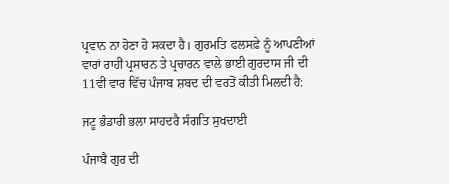ਪ੍ਰਵਾਨ ਨਾ ਹੋਣਾ ਹੋ ਸਕਦਾ ਹੈ। ਗੁਰਮਤਿ ਫਲਸਫ਼ੇ ਨੂੰ ਆਪਣੀਆਂ ਵਾਰਾਂ ਰਾਹੀਂ ਪ੍ਰਸਾਰਨ ਤੇ ਪ੍ਰਚਾਰਨ ਵਾਲੇ ਭਾਈ ਗੁਰਦਾਸ ਜੀ ਦੀ 11ਵੀਂ ਵਾਰ ਵਿੱਚ ਪੰਜਾਬ ਸ਼ਬਦ ਦੀ ਵਰਤੋਂ ਕੀਤੀ ਮਿਲਦੀ ਹੈ:

ਜਟੂ ਭੰਡਾਰੀ ਭਲਾ ਸਾਹਦਰੈ ਸੰਗਤਿ ਸੁਖਦਾਈ

ਪੰਜਾਬੈ ਗੁਰ ਦੀ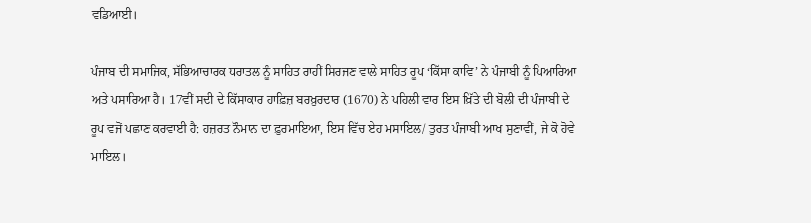ਵਡਿਆਈ।

ਪੰਜਾਬ ਦੀ ਸਮਾਜਿਕ, ਸੱਭਿਆਚਾਰਕ ਧਰਾਤਲ ਨੂੰ ਸਾਹਿਤ ਰਾਹੀਂ ਸਿਰਜਣ ਵਾਲੇ ਸਾਹਿਤ ਰੂਪ ‘ਕਿੱਸਾ ਕਾਵਿ’ ਨੇ ਪੰਜਾਬੀ ਨੂੰ ਪਿਆਰਿਆ ਅਤੇ ਪਸਾਰਿਆ ਹੈ। 17ਵੀਂ ਸਦੀ ਦੇ ਕਿੱਸਾਕਾਰ ਹਾਫ਼ਿਜ਼ ਬਰਖ਼ੁਰਦਾਰ (1670) ਨੇ ਪਹਿਲੀ ਵਾਰ ਇਸ ਖ਼ਿੱਤੇ ਦੀ ਬੋਲੀ ਦੀ ਪੰਜਾਬੀ ਦੇ ਰੂਪ ਵਜੋਂ ਪਛਾਣ ਕਰਵਾਈ ਹੈ: ਹਜ਼ਰਤ ਨੌਮਾਨ ਦਾ ਫ਼ੁਰਮਾਇਆ, ਇਸ ਵਿੱਚ ਏਹ ਮਸਾਇਲ/ ਤੁਰਤ ਪੰਜਾਬੀ ਆਖ ਸੁਣਾਵੀਂ, ਜੇ ਕੋ ਹੋਵੇ ਮਾਇਲ।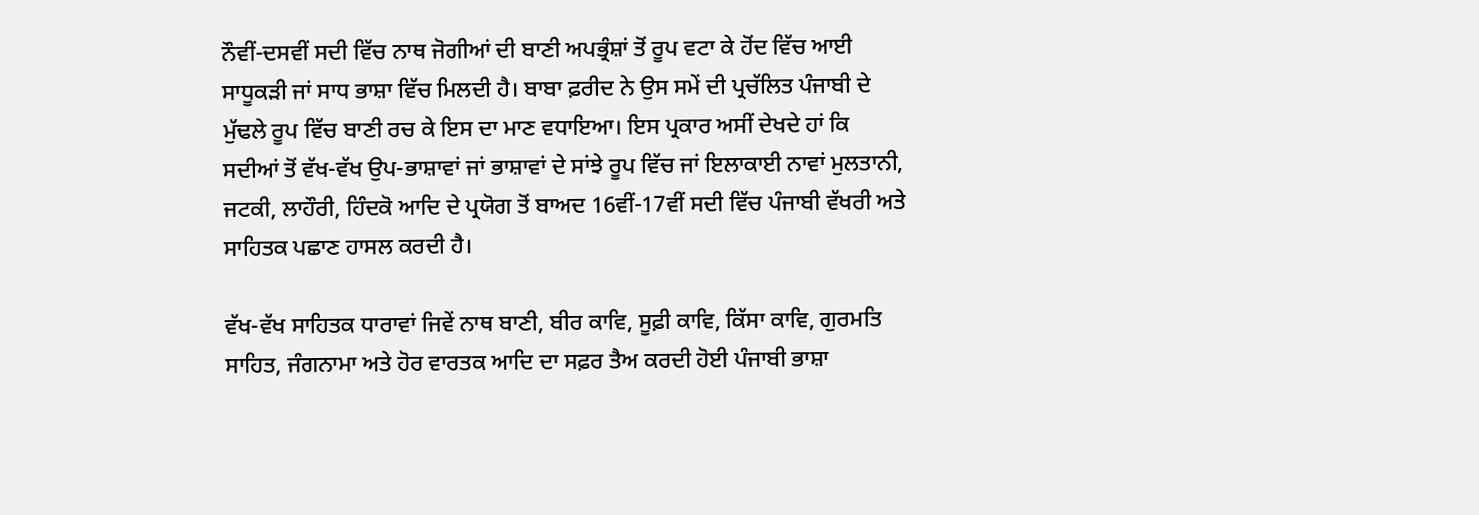ਨੌਵੀਂ-ਦਸਵੀਂ ਸਦੀ ਵਿੱਚ ਨਾਥ ਜੋਗੀਆਂ ਦੀ ਬਾਣੀ ਅਪਭ੍ਰੰਸ਼ਾਂ ਤੋਂ ਰੂਪ ਵਟਾ ਕੇ ਹੋਂਦ ਵਿੱਚ ਆਈ ਸਾਧੂਕੜੀ ਜਾਂ ਸਾਧ ਭਾਸ਼ਾ ਵਿੱਚ ਮਿਲਦੀ ਹੈ। ਬਾਬਾ ਫ਼ਰੀਦ ਨੇ ਉਸ ਸਮੇਂ ਦੀ ਪ੍ਰਚੱਲਿਤ ਪੰਜਾਬੀ ਦੇ ਮੁੱਢਲੇ ਰੂਪ ਵਿੱਚ ਬਾਣੀ ਰਚ ਕੇ ਇਸ ਦਾ ਮਾਣ ਵਧਾਇਆ। ਇਸ ਪ੍ਰਕਾਰ ਅਸੀਂ ਦੇਖਦੇ ਹਾਂ ਕਿ ਸਦੀਆਂ ਤੋਂ ਵੱਖ-ਵੱਖ ਉਪ-ਭਾਸ਼ਾਵਾਂ ਜਾਂ ਭਾਸ਼ਾਵਾਂ ਦੇ ਸਾਂਝੇ ਰੂਪ ਵਿੱਚ ਜਾਂ ਇਲਾਕਾਈ ਨਾਵਾਂ ਮੁਲਤਾਨੀ, ਜਟਕੀ, ਲਾਹੌਰੀ, ਹਿੰਦਕੋ ਆਦਿ ਦੇ ਪ੍ਰਯੋਗ ਤੋਂ ਬਾਅਦ 16ਵੀਂ-17ਵੀਂ ਸਦੀ ਵਿੱਚ ਪੰਜਾਬੀ ਵੱਖਰੀ ਅਤੇ ਸਾਹਿਤਕ ਪਛਾਣ ਹਾਸਲ ਕਰਦੀ ਹੈ।

ਵੱਖ-ਵੱਖ ਸਾਹਿਤਕ ਧਾਰਾਵਾਂ ਜਿਵੇਂ ਨਾਥ ਬਾਣੀ, ਬੀਰ ਕਾਵਿ, ਸੂਫ਼ੀ ਕਾਵਿ, ਕਿੱਸਾ ਕਾਵਿ, ਗੁਰਮਤਿ ਸਾਹਿਤ, ਜੰਗਨਾਮਾ ਅਤੇ ਹੋਰ ਵਾਰਤਕ ਆਦਿ ਦਾ ਸਫ਼ਰ ਤੈਅ ਕਰਦੀ ਹੋਈ ਪੰਜਾਬੀ ਭਾਸ਼ਾ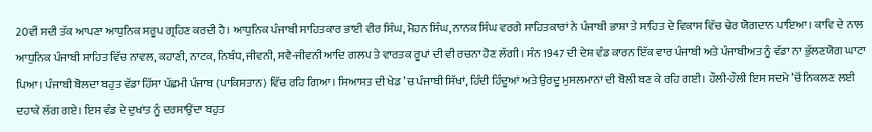20ਵੀਂ ਸਦੀ ਤੱਕ ਆਪਣਾ ਆਧੁਨਿਕ ਸਰੂਪ ਗ੍ਰਹਿਣ ਕਰਦੀ ਹੈ। ਆਧੁਨਿਕ ਪੰਜਾਬੀ ਸਾਹਿਤਕਾਰ ਭਾਈ ਵੀਰ ਸਿੰਘ, ਮੋਹਨ ਸਿੰਘ, ਨਾਨਕ ਸਿੰਘ ਵਰਗੇ ਸਾਹਿਤਕਾਰਾਂ ਨੇ ਪੰਜਾਬੀ ਭਾਸ਼ਾ ਤੇ ਸਾਹਿਤ ਦੇ ਵਿਕਾਸ ਵਿੱਚ ਢੇਰ ਯੋਗਦਾਨ ਪਾਇਆ। ਕਾਵਿ ਦੇ ਨਾਲ ਆਧੁਨਿਕ ਪੰਜਾਬੀ ਸਾਹਿਤ ਵਿੱਚ ਨਾਵਲ, ਕਹਾਣੀ, ਨਾਟਕ, ਨਿਬੰਧ, ਜੀਵਨੀ, ਸਵੈ-ਜੀਵਨੀ ਆਦਿ ਗਲਪ ਤੇ ਵਾਰਤਕ ਰੂਪਾਂ ਦੀ ਵੀ ਰਚਨਾ ਹੋਣ ਲੱਗੀ। ਸੰਨ 1947 ਦੀ ਦੇਸ਼ ਵੰਡ ਕਾਰਨ ਇੱਕ ਵਾਰ ਪੰਜਾਬੀ ਅਤੇ ਪੰਜਾਬੀਅਤ ਨੂੰ ਵੱਡਾ ਨਾ ਭੁੱਲਣਯੋਗ ਘਾਟਾ ਪਿਆ। ਪੰਜਾਬੀ ਬੋਲਦਾ ਬਹੁਤ ਵੱਡਾ ਹਿੱਸਾ ਪੱਛਮੀ ਪੰਜਾਬ (ਪਾਕਿਸਤਾਨ) ਵਿੱਚ ਰਹਿ ਗਿਆ। ਸਿਆਸਤ ਦੀ ਖੇਡ ’ਚ ਪੰਜਾਬੀ ਸਿੱਖਾਂ, ਹਿੰਦੀ ਹਿੰਦੂਆਂ ਅਤੇ ਉਰਦੂ ਮੁਸਲਮਾਨਾਂ ਦੀ ਬੋਲੀ ਬਣ ਕੇ ਰਹਿ ਗਈ। ਹੌਲੀ-ਹੌਲੀ ਇਸ ਸਦਮੇ ’ਚੋਂ ਨਿਕਲਣ ਲਈ ਦਹਾਕੇ ਲੱਗ ਗਏ। ਇਸ ਵੰਡ ਦੇ ਦੁਖਾਂਤ ਨੂੰ ਦਰਸਾਉਂਦਾ ਬਹੁਤ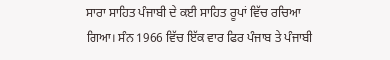ਸਾਰਾ ਸਾਹਿਤ ਪੰਜਾਬੀ ਦੇ ਕਈ ਸਾਹਿਤ ਰੂਪਾਂ ਵਿੱਚ ਰਚਿਆ ਗਿਆ। ਸੰਨ 1966 ਵਿੱਚ ਇੱਕ ਵਾਰ ਫਿਰ ਪੰਜਾਬ ਤੇ ਪੰਜਾਬੀ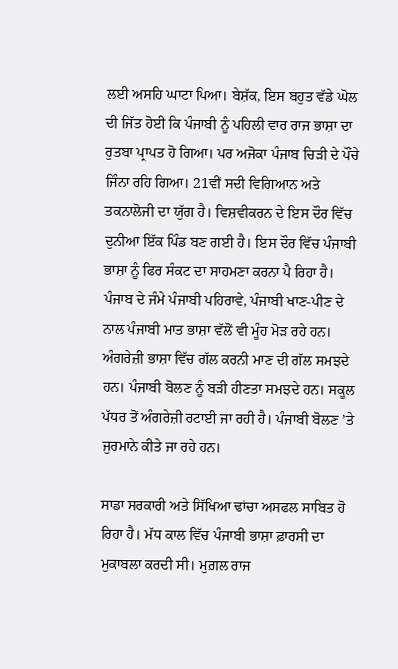ਲਈ ਅਸਹਿ ਘਾਟਾ ਪਿਆ। ਬੇਸ਼ੱਕ, ਇਸ ਬਹੁਤ ਵੱਡੇ ਘੋਲ ਦੀ ਜਿੱਤ ਹੋਈ ਕਿ ਪੰਜਾਬੀ ਨੂੰ ਪਹਿਲੀ ਵਾਰ ਰਾਜ ਭਾਸ਼ਾ ਦਾ ਰੁਤਬਾ ਪ੍ਰਾਪਤ ਹੋ ਗਿਆ। ਪਰ ਅਜੋਕਾ ਪੰਜਾਬ ਚਿੜੀ ਦੇ ਪੌਂਚੇ ਜਿੰਨਾ ਰਹਿ ਗਿਆ। 21ਵੀਂ ਸਦੀ ਵਿਗਿਆਨ ਅਤੇ ਤਕਨਾਲੋਜੀ ਦਾ ਯੁੱਗ ਹੈ। ਵਿਸ਼ਵੀਕਰਨ ਦੇ ਇਸ ਦੌਰ ਵਿੱਚ ਦੁਨੀਆ ਇੱਕ ਪਿੰਡ ਬਣ ਗਈ ਹੈ। ਇਸ ਦੌਰ ਵਿੱਚ ਪੰਜਾਬੀ ਭਾਸ਼ਾ ਨੂੰ ਫਿਰ ਸੰਕਟ ਦਾ ਸਾਹਮਣਾ ਕਰਨਾ ਪੈ ਰਿਹਾ ਹੈ। ਪੰਜਾਬ ਦੇ ਜੰਮੇ ਪੰਜਾਬੀ ਪਹਿਰਾਵੇ, ਪੰਜਾਬੀ ਖਾਣ-ਪੀਣ ਦੇ ਨਾਲ ਪੰਜਾਬੀ ਮਾਤ ਭਾਸ਼ਾ ਵੱਲੋਂ ਵੀ ਮੂੰਹ ਮੋੜ ਰਹੇ ਹਨ। ਅੰਗਰੇਜ਼ੀ ਭਾਸ਼ਾ ਵਿੱਚ ਗੱਲ ਕਰਨੀ ਮਾਣ ਦੀ ਗੱਲ ਸਮਝਦੇ ਹਨ। ਪੰਜਾਬੀ ਬੋਲਣ ਨੂੰ ਬੜੀ ਹੀਣਤਾ ਸਮਝਦੇ ਹਨ। ਸਕੂਲ ਪੱਧਰ ਤੋਂ ਅੰਗਰੇਜ਼ੀ ਰਟਾਈ ਜਾ ਰਹੀ ਹੈ। ਪੰਜਾਬੀ ਬੋਲਣ ’ਤੇ ਜੁਰਮਾਨੇ ਕੀਤੇ ਜਾ ਰਹੇ ਹਨ।

ਸਾਡਾ ਸਰਕਾਰੀ ਅਤੇ ਸਿੱਖਿਆ ਢਾਂਚਾ ਅਸਫਲ ਸਾਬਿਤ ਹੋ ਰਿਹਾ ਹੈ। ਮੱਧ ਕਾਲ ਵਿੱਚ ਪੰਜਾਬੀ ਭਾਸ਼ਾ ਫ਼ਾਰਸੀ ਦਾ ਮੁਕਾਬਲਾ ਕਰਦੀ ਸੀ। ਮੁਗ਼ਲ ਰਾਜ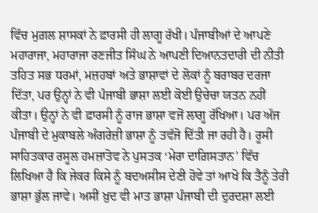ਵਿੱਚ ਮੁਗ਼ਲ ਸ਼ਾਸਕਾਂ ਨੇ ਫ਼ਾਰਸੀ ਹੀ ਲਾਗੂ ਰੱਖੀ। ਪੰਜਾਬੀਆਂ ਦੇ ਆਪਣੇ ਮਹਾਰਾਜਾ, ਮਹਾਰਾਜਾ ਰਣਜੀਤ ਸਿੰਘ ਨੇ ਆਪਣੀ ਦਿਆਨਤਦਾਰੀ ਦੀ ਨੀਤੀ ਤਹਿਤ ਸਭ ਧਰਮਾਂ, ਮਜ਼ਹਬਾਂ ਅਤੇ ਭਾਸ਼ਾਵਾਂ ਦੇ ਲੋਕਾਂ ਨੂੰ ਬਰਾਬਰ ਦਰਜਾ ਦਿੱਤਾ, ਪਰ ਉਨ੍ਹਾਂ ਨੇ ਵੀ ਪੰਜਾਬੀ ਭਾਸ਼ਾ ਲਈ ਕੋਈ ਉਚੇਚਾ ਯਤਨ ਨਹੀਂ ਕੀਤਾ। ਉਨ੍ਹਾਂ ਨੇ ਵੀ ਫ਼ਾਰਸੀ ਨੂੰ ਰਾਜ ਭਾਸ਼ਾ ਵਜੋਂ ਲਾਗੂ ਰੱਖਿਆ। ਪਰ ਅੱਜ ਪੰਜਾਬੀ ਦੇ ਮੁਕਾਬਲੇ ਅੰਗਰੇਜ਼ੀ ਭਾਸ਼ਾ ਨੂੰ ਤਵੱਜੋ ਦਿੱਤੀ ਜਾ ਰਹੀ ਹੈ। ਰੂਸੀ ਸਾਹਿਤਕਾਰ ਰਸੂਲ ਹਮਜ਼ਾਤੋਵ ਨੇ ਪੁਸਤਕ ‘ਮੇਰਾ ਦਾਗ਼ਿਸਤਾਨ’ ਵਿੱਚ ਲਿਖਿਆ ਹੈ ਕਿ ਜੇਕਰ ਕਿਸੇ ਨੂੰ ਬਦਅਸੀਸ ਦੇਣੀ ਹੋਵੇ ਤਾਂ ਆਖੋ ਕਿ ਤੈਨੂੰ ਤੇਰੀ ਭਾਸ਼ਾ ਭੁੱਲ ਜਾਵੇ। ਅਸੀਂ ਖ਼ੁਦ ਵੀ ਮਾਤ ਭਾਸ਼ਾ ਪੰਜਾਬੀ ਦੀ ਦੁਰਦਸ਼ਾ ਲਈ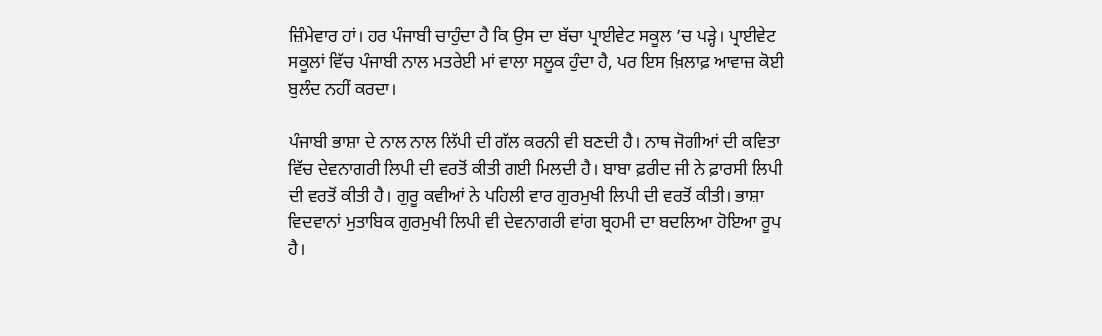ਜ਼ਿੰਮੇਵਾਰ ਹਾਂ। ਹਰ ਪੰਜਾਬੀ ਚਾਹੁੰਦਾ ਹੈ ਕਿ ਉਸ ਦਾ ਬੱਚਾ ਪ੍ਰਾਈਵੇਟ ਸਕੂਲ ’ਚ ਪੜ੍ਹੇ। ਪ੍ਰਾਈਵੇਟ ਸਕੂਲਾਂ ਵਿੱਚ ਪੰਜਾਬੀ ਨਾਲ ਮਤਰੇਈ ਮਾਂ ਵਾਲਾ ਸਲੂਕ ਹੁੰਦਾ ਹੈ, ਪਰ ਇਸ ਖ਼ਿਲਾਫ਼ ਆਵਾਜ਼ ਕੋਈ ਬੁਲੰਦ ਨਹੀਂ ਕਰਦਾ।

ਪੰਜਾਬੀ ਭਾਸ਼ਾ ਦੇ ਨਾਲ ਨਾਲ ਲਿੱਪੀ ਦੀ ਗੱਲ ਕਰਨੀ ਵੀ ਬਣਦੀ ਹੈ। ਨਾਥ ਜੋਗੀਆਂ ਦੀ ਕਵਿਤਾ ਵਿੱਚ ਦੇਵਨਾਗਰੀ ਲਿਪੀ ਦੀ ਵਰਤੋਂ ਕੀਤੀ ਗਈ ਮਿਲਦੀ ਹੈ। ਬਾਬਾ ਫ਼ਰੀਦ ਜੀ ਨੇ ਫ਼ਾਰਸੀ ਲਿਪੀ ਦੀ ਵਰਤੋਂ ਕੀਤੀ ਹੈ। ਗੁਰੂ ਕਵੀਆਂ ਨੇ ਪਹਿਲੀ ਵਾਰ ਗੁਰਮੁਖੀ ਲਿਪੀ ਦੀ ਵਰਤੋਂ ਕੀਤੀ। ਭਾਸ਼ਾ ਵਿਦਵਾਨਾਂ ਮੁਤਾਬਿਕ ਗੁਰਮੁਖੀ ਲਿਪੀ ਵੀ ਦੇਵਨਾਗਰੀ ਵਾਂਗ ਬ੍ਰਹਮੀ ਦਾ ਬਦਲਿਆ ਹੋਇਆ ਰੂਪ ਹੈ।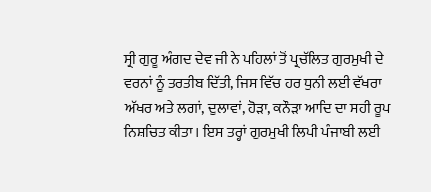ਸ੍ਰੀ ਗੁਰੂ ਅੰਗਦ ਦੇਵ ਜੀ ਨੇ ਪਹਿਲਾਂ ਤੋਂ ਪ੍ਰਚੱਲਿਤ ਗੁਰਮੁਖੀ ਦੇ ਵਰਨਾਂ ਨੂੰ ਤਰਤੀਬ ਦਿੱਤੀ, ਜਿਸ ਵਿੱਚ ਹਰ ਧੁਨੀ ਲਈ ਵੱਖਰਾ ਅੱਖਰ ਅਤੇ ਲਗਾਂ, ਦੁਲਾਵਾਂ, ਹੋੜਾ, ਕਨੌੜਾ ਆਦਿ ਦਾ ਸਹੀ ਰੂਪ ਨਿਸ਼ਚਿਤ ਕੀਤਾ। ਇਸ ਤਰ੍ਹਾਂ ਗੁਰਮੁਖੀ ਲਿਪੀ ਪੰਜਾਬੀ ਲਈ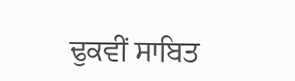ਢੁਕਵੀਂ ਸਾਬਿਤ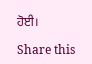ਹੋਈ।

Share this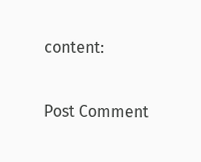content:

Post Comment